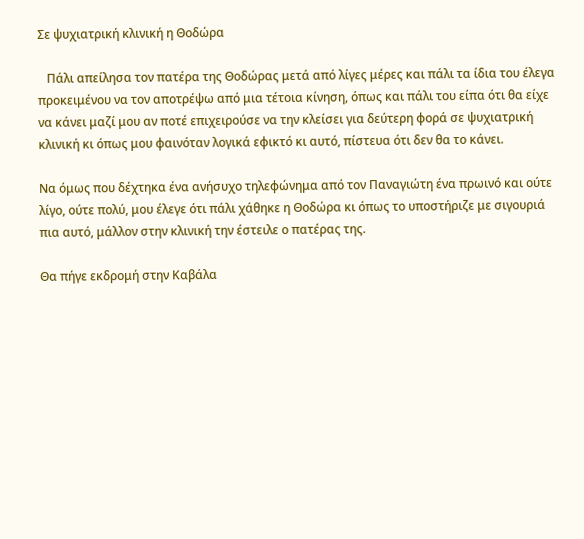Σε ψυχιατρική κλινική η Θοδώρα

   Πάλι απείλησα τον πατέρα της Θοδώρας μετά από λίγες μέρες και πάλι τα ίδια του έλεγα προκειμένου να τον αποτρέψω από μια τέτοια κίνηση, όπως και πάλι του είπα ότι θα είχε να κάνει μαζί μου αν ποτέ επιχειρούσε να την κλείσει για δεύτερη φορά σε ψυχιατρική κλινική κι όπως μου φαινόταν λογικά εφικτό κι αυτό, πίστευα ότι δεν θα το κάνει.

Να όμως που δέχτηκα ένα ανήσυχο τηλεφώνημα από τον Παναγιώτη ένα πρωινό και ούτε λίγο, ούτε πολύ, μου έλεγε ότι πάλι χάθηκε η Θοδώρα κι όπως το υποστήριζε με σιγουριά πια αυτό, μάλλον στην κλινική την έστειλε ο πατέρας της.

Θα πήγε εκδρομή στην Καβάλα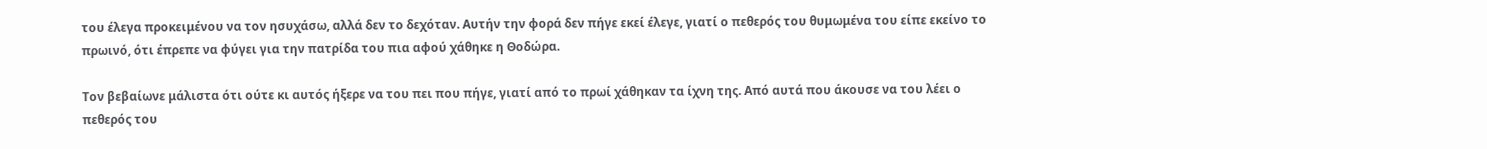του έλεγα προκειμένου να τον ησυχάσω, αλλά δεν το δεχόταν. Αυτήν την φορά δεν πήγε εκεί έλεγε, γιατί ο πεθερός του θυμωμένα του είπε εκείνο το πρωινό, ότι έπρεπε να φύγει για την πατρίδα του πια αφού χάθηκε η Θοδώρα.

Τον βεβαίωνε μάλιστα ότι ούτε κι αυτός ήξερε να του πει που πήγε, γιατί από το πρωί χάθηκαν τα ίχνη της. Από αυτά που άκουσε να του λέει ο πεθερός του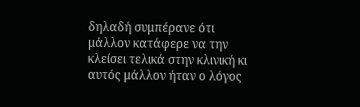δηλαδή συμπέρανε ότι μάλλον κατάφερε να την κλείσει τελικά στην κλινική κι αυτός μάλλον ήταν ο λόγος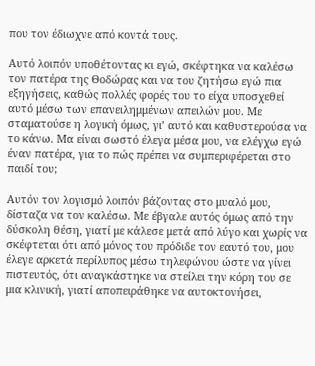που τον έδιωχνε από κοντά τους.

Αυτό λοιπόν υποθέτοντας κι εγώ, σκέφτηκα να καλέσω τον πατέρα της Θοδώρας και να του ζητήσω εγώ πια εξηγήσεις, καθώς πολλές φορές του το είχα υποσχεθεί αυτό μέσω των επανειλημμένων απειλών μου. Με σταματούσε η λογική όμως, γι’ αυτό και καθυστερούσα να το κάνω. Μα είναι σωστό έλεγα μέσα μου, να ελέγχω εγώ έναν πατέρα, για το πώς πρέπει να συμπεριφέρεται στο παιδί του;

Αυτόν τον λογισμό λοιπόν βάζοντας στο μυαλό μου, δίσταζα να τον καλέσω. Με έβγαλε αυτός όμως από την δύσκολη θέση, γιατί με κάλεσε μετά από λύγο και χωρίς να σκέφτεται ότι από μόνος του πρόδιδε τον εαυτό του, μου έλεγε αρκετά περίλυπος μέσω τηλεφώνου ώστε να γίνει πιστευτός, ότι αναγκάστηκε να στείλει την κόρη του σε μια κλινική, γιατί αποπειράθηκε να αυτοκτονήσει,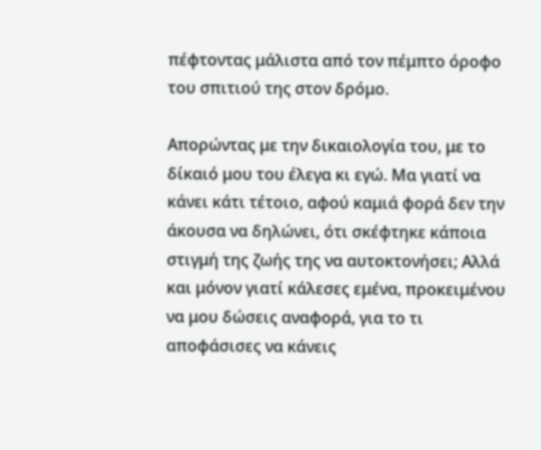πέφτοντας μάλιστα από τον πέμπτο όροφο του σπιτιού της στον δρόμο.

Απορώντας με την δικαιολογία του, με το δίκαιό μου του έλεγα κι εγώ. Μα γιατί να κάνει κάτι τέτοιο, αφού καμιά φορά δεν την άκουσα να δηλώνει, ότι σκέφτηκε κάποια στιγμή της ζωής της να αυτοκτονήσει; Αλλά και μόνον γιατί κάλεσες εμένα, προκειμένου να μου δώσεις αναφορά, για το τι αποφάσισες να κάνεις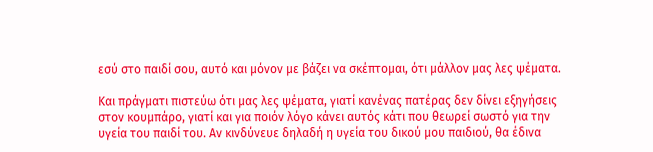εσύ στο παιδί σου, αυτό και μόνον με βάζει να σκέπτομαι, ότι μάλλον μας λες ψέματα.

Και πράγματι πιστεύω ότι μας λες ψέματα, γιατί κανένας πατέρας δεν δίνει εξηγήσεις στον κουμπάρο, γιατί και για ποιόν λόγο κάνει αυτός κάτι που θεωρεί σωστό για την υγεία του παιδί του. Αν κινδύνευε δηλαδή η υγεία του δικού μου παιδιού, θα έδινα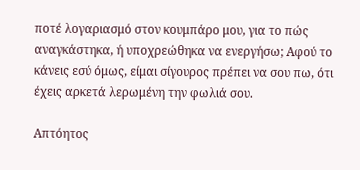ποτέ λογαριασμό στον κουμπάρο μου, για το πώς αναγκάστηκα, ή υποχρεώθηκα να ενεργήσω; Αφού το κάνεις εσύ όμως, είμαι σίγουρος πρέπει να σου πω, ότι έχεις αρκετά λερωμένη την φωλιά σου.

Απτόητος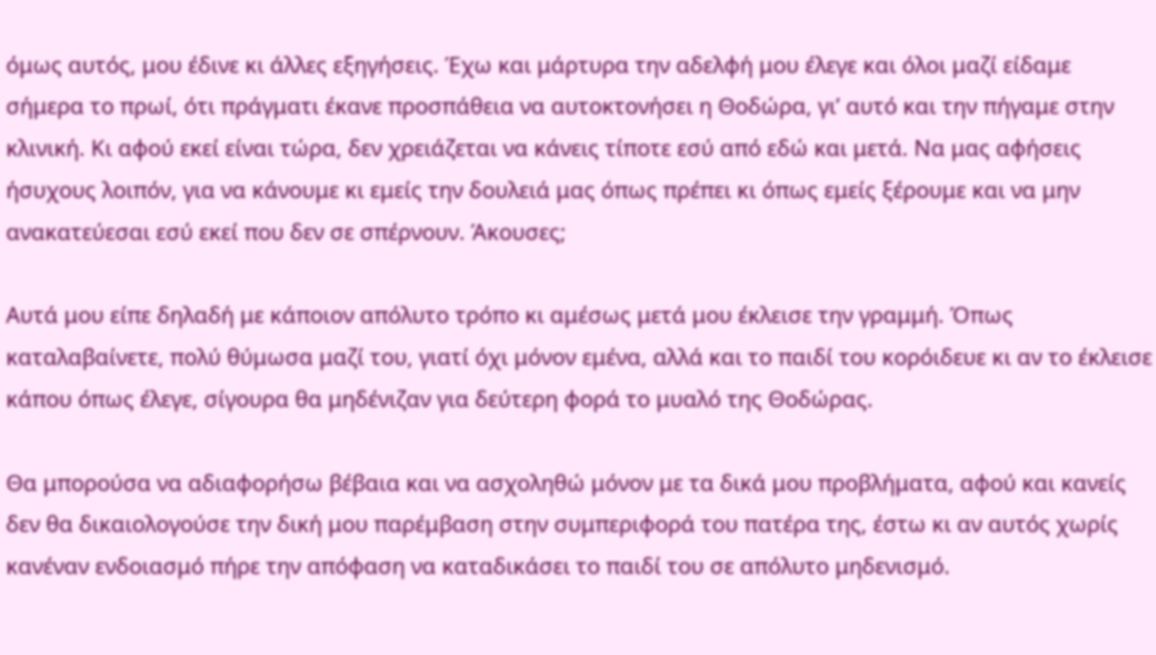όμως αυτός, μου έδινε κι άλλες εξηγήσεις. Έχω και μάρτυρα την αδελφή μου έλεγε και όλοι μαζί είδαμε σήμερα το πρωί, ότι πράγματι έκανε προσπάθεια να αυτοκτονήσει η Θοδώρα, γι’ αυτό και την πήγαμε στην κλινική. Κι αφού εκεί είναι τώρα, δεν χρειάζεται να κάνεις τίποτε εσύ από εδώ και μετά. Να μας αφήσεις ήσυχους λοιπόν, για να κάνουμε κι εμείς την δουλειά μας όπως πρέπει κι όπως εμείς ξέρουμε και να μην ανακατεύεσαι εσύ εκεί που δεν σε σπέρνουν. Άκουσες;

Αυτά μου είπε δηλαδή με κάποιον απόλυτο τρόπο κι αμέσως μετά μου έκλεισε την γραμμή. Όπως καταλαβαίνετε, πολύ θύμωσα μαζί του, γιατί όχι μόνον εμένα, αλλά και το παιδί του κορόιδευε κι αν το έκλεισε κάπου όπως έλεγε, σίγουρα θα μηδένιζαν για δεύτερη φορά το μυαλό της Θοδώρας.

Θα μπορούσα να αδιαφορήσω βέβαια και να ασχοληθώ μόνον με τα δικά μου προβλήματα, αφού και κανείς δεν θα δικαιολογούσε την δική μου παρέμβαση στην συμπεριφορά του πατέρα της, έστω κι αν αυτός χωρίς κανέναν ενδοιασμό πήρε την απόφαση να καταδικάσει το παιδί του σε απόλυτο μηδενισμό.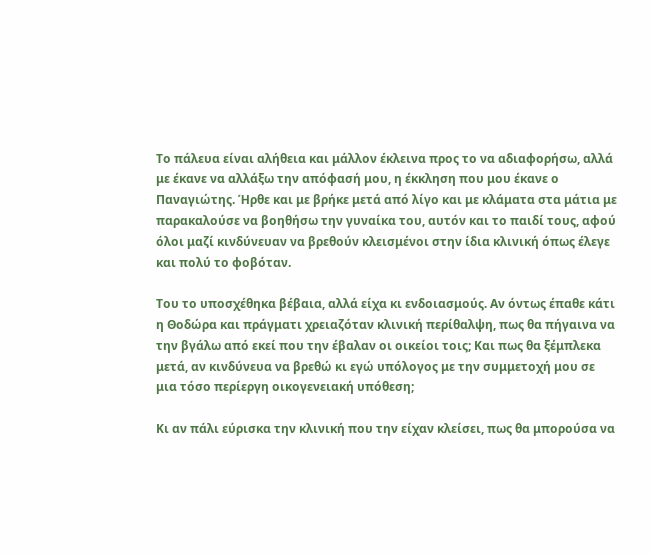Το πάλευα είναι αλήθεια και μάλλον έκλεινα προς το να αδιαφορήσω, αλλά με έκανε να αλλάξω την απόφασή μου, η έκκληση που μου έκανε ο Παναγιώτης. Ήρθε και με βρήκε μετά από λίγο και με κλάματα στα μάτια με παρακαλούσε να βοηθήσω την γυναίκα του, αυτόν και το παιδί τους, αφού όλοι μαζί κινδύνευαν να βρεθούν κλεισμένοι στην ίδια κλινική όπως έλεγε και πολύ το φοβόταν.

Του το υποσχέθηκα βέβαια, αλλά είχα κι ενδοιασμούς. Αν όντως έπαθε κάτι η Θοδώρα και πράγματι χρειαζόταν κλινική περίθαλψη, πως θα πήγαινα να την βγάλω από εκεί που την έβαλαν οι οικείοι τοις; Και πως θα ξέμπλεκα μετά, αν κινδύνευα να βρεθώ κι εγώ υπόλογος με την συμμετοχή μου σε μια τόσο περίεργη οικογενειακή υπόθεση;

Κι αν πάλι εύρισκα την κλινική που την είχαν κλείσει, πως θα μπορούσα να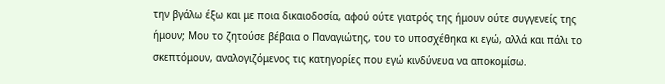την βγάλω έξω και με ποια δικαιοδοσία, αφού ούτε γιατρός της ήμουν ούτε συγγενείς της ήμουν; Μου το ζητούσε βέβαια ο Παναγιώτης, του το υποσχέθηκα κι εγώ, αλλά και πάλι το σκεπτόμουν, αναλογιζόμενος τις κατηγορίες που εγώ κινδύνευα να αποκομίσω.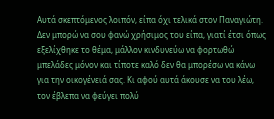Αυτά σκεπτόμενος λοιπόν, είπα όχι τελικά στον Παναγιώτη. Δεν μπορώ να σου φανώ χρήσιμος του είπα, γιατί έτσι όπως εξελίχθηκε το θέμα, μάλλον κινδυνεύω να φορτωθώ μπελάδες μόνον και τίποτε καλό δεν θα μπορέσω να κάνω για την οικογένειά σας. Κι αφού αυτά άκουσε να του λέω, τον έβλεπα να φεύγει πολύ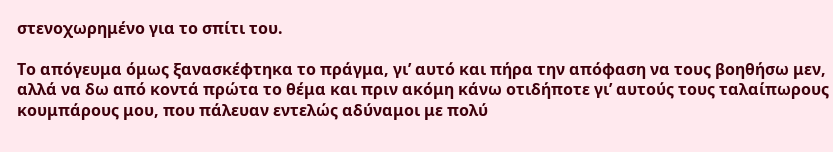στενοχωρημένο για το σπίτι του.

Το απόγευμα όμως ξανασκέφτηκα το πράγμα, γι’ αυτό και πήρα την απόφαση να τους βοηθήσω μεν, αλλά να δω από κοντά πρώτα το θέμα και πριν ακόμη κάνω οτιδήποτε γι’ αυτούς τους ταλαίπωρους κουμπάρους μου, που πάλευαν εντελώς αδύναμοι με πολύ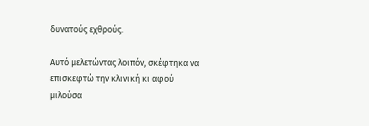δυνατούς εχθρούς.

Αυτό μελετώντας λοιπόν, σκέφτηκα να επισκεφτώ την κλινική κι αφού μιλούσα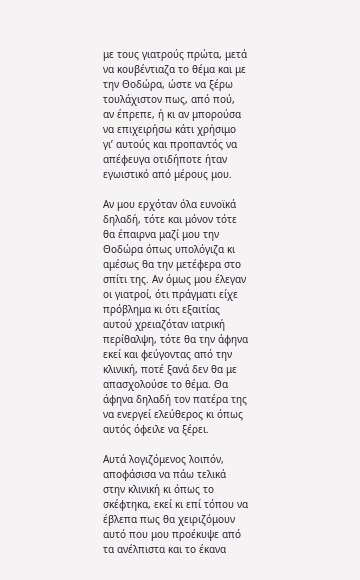με τους γιατρούς πρώτα, μετά να κουβέντιαζα το θέμα και με την Θοδώρα, ώστε να ξέρω τουλάχιστον πως, από πού, αν έπρεπε, ή κι αν μπορούσα να επιχειρήσω κάτι χρήσιμο γι’ αυτούς και προπαντός να απέφευγα οτιδήποτε ήταν εγωιστικό από μέρους μου.

Αν μου ερχόταν όλα ευνοϊκά δηλαδή, τότε και μόνον τότε θα έπαιρνα μαζί μου την Θοδώρα όπως υπολόγιζα κι αμέσως θα την μετέφερα στο σπίτι της. Αν όμως μου έλεγαν οι γιατροί, ότι πράγματι είχε πρόβλημα κι ότι εξαιτίας αυτού χρειαζόταν ιατρική περίθαλψη, τότε θα την άφηνα εκεί και φεύγοντας από την κλινική, ποτέ ξανά δεν θα με απασχολούσε το θέμα. Θα άφηνα δηλαδή τον πατέρα της να ενεργεί ελεύθερος κι όπως αυτός όφειλε να ξέρει.

Αυτά λογιζόμενος λοιπόν, αποφάσισα να πάω τελικά στην κλινική κι όπως το σκέφτηκα, εκεί κι επί τόπου να έβλεπα πως θα χειριζόμουν αυτό που μου προέκυψε από τα ανέλπιστα και το έκανα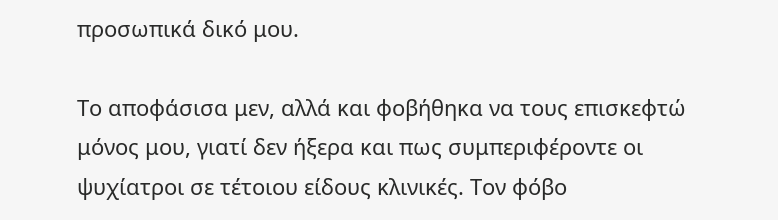προσωπικά δικό μου.

Το αποφάσισα μεν, αλλά και φοβήθηκα να τους επισκεφτώ μόνος μου, γιατί δεν ήξερα και πως συμπεριφέροντε οι ψυχίατροι σε τέτοιου είδους κλινικές. Τον φόβο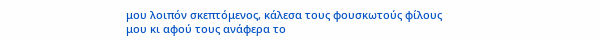μου λοιπόν σκεπτόμενος, κάλεσα τους φουσκωτούς φίλους μου κι αφού τους ανάφερα το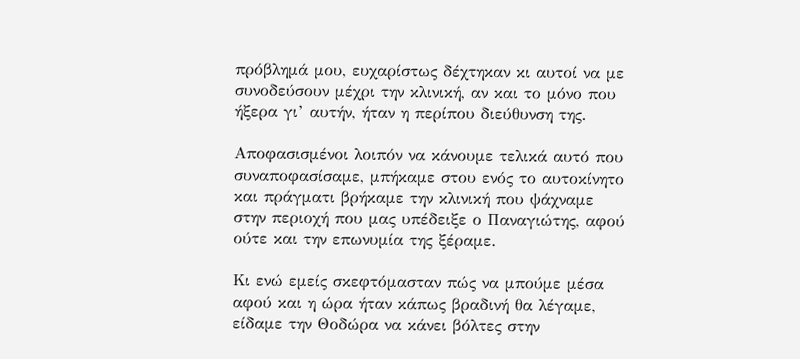πρόβλημά μου, ευχαρίστως δέχτηκαν κι αυτοί να με συνοδεύσουν μέχρι την κλινική, αν και το μόνο που ήξερα γι’ αυτήν, ήταν η περίπου διεύθυνση της.

Αποφασισμένοι λοιπόν να κάνουμε τελικά αυτό που συναποφασίσαμε, μπήκαμε στου ενός το αυτοκίνητο και πράγματι βρήκαμε την κλινική που ψάχναμε στην περιοχή που μας υπέδειξε ο Παναγιώτης, αφού ούτε και την επωνυμία της ξέραμε.

Κι ενώ εμείς σκεφτόμασταν πώς να μπούμε μέσα αφού και η ώρα ήταν κάπως βραδινή θα λέγαμε, είδαμε την Θοδώρα να κάνει βόλτες στην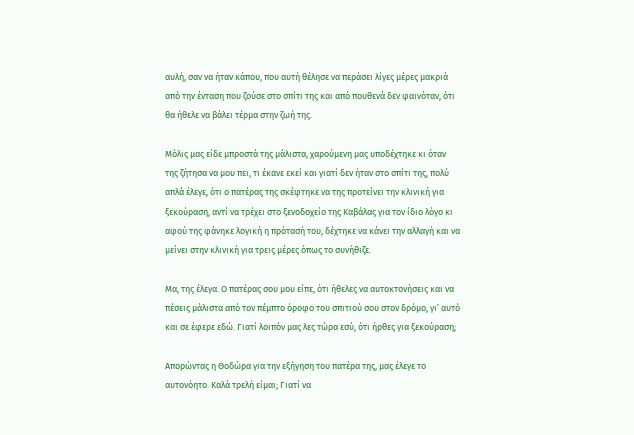αυλή, σαν να ήταν κάπου, που αυτή θέλησε να περάσει λίγες μέρες μακριά από την ένταση που ζούσε στο σπίτι της και από πουθενά δεν φαινόταν, ότι θα ήθελε να βάλει τέρμα στην ζωή της.

Μόλις μας είδε μπροστά της μάλιστα, χαρούμενη μας υποδέχτηκε κι όταν της ζήτησα να μου πει, τι έκανε εκεί και γιατί δεν ήταν στο σπίτι της, πολύ απλά έλεγε, ότι ο πατέρας της σκέφτηκε να της προτείνει την κλινική για ξεκούραση, αντί να τρέχει στο ξενοδοχείο της Καβάλας για τον ίδιο λόγο κι αφού της φάνηκε λογική η πρότασή του, δέχτηκε να κάνει την αλλαγή και να μείνει στην κλινική για τρεις μέρες όπως το συνήθιζε.

Μα, της έλεγα. Ο πατέρας σου μου είπε, ότι ήθελες να αυτοκτονήσεις και να πέσεις μάλιστα από τον πέμπτο όροφο του σπιτιού σου στον δρόμο, γι’ αυτό και σε έφερε εδώ. Γιατί λοιπόν μας λες τώρα εσύ, ότι ήρθες για ξεκούραση;

Απορώντας η Θοδώρα για την εξήγηση του πατέρα της, μας έλεγε το αυτονόητο. Καλά τρελή είμαι; Γιατί να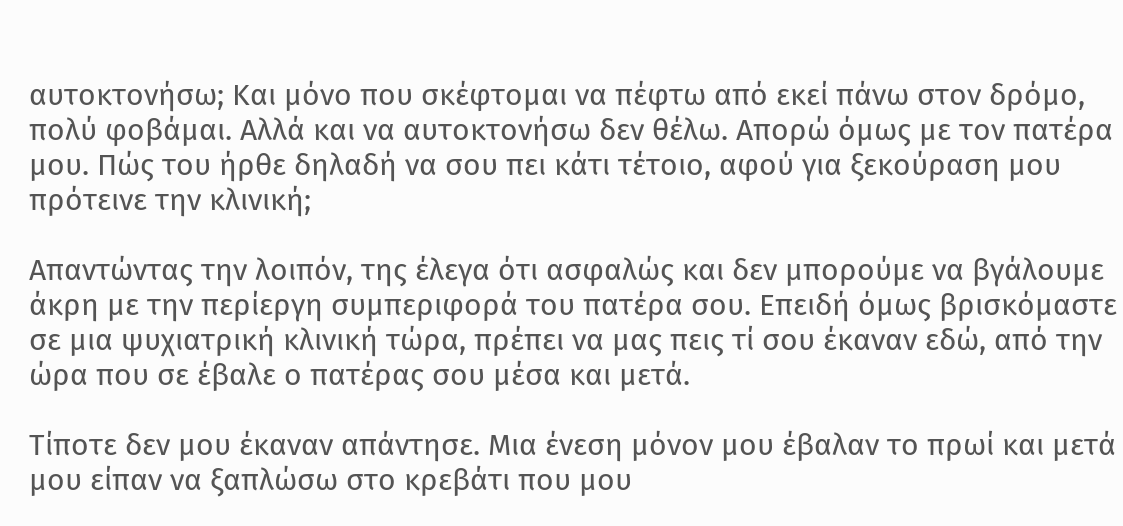αυτοκτονήσω; Και μόνο που σκέφτομαι να πέφτω από εκεί πάνω στον δρόμο, πολύ φοβάμαι. Αλλά και να αυτοκτονήσω δεν θέλω. Απορώ όμως με τον πατέρα μου. Πώς του ήρθε δηλαδή να σου πει κάτι τέτοιο, αφού για ξεκούραση μου πρότεινε την κλινική;

Απαντώντας την λοιπόν, της έλεγα ότι ασφαλώς και δεν μπορούμε να βγάλουμε άκρη με την περίεργη συμπεριφορά του πατέρα σου. Επειδή όμως βρισκόμαστε σε μια ψυχιατρική κλινική τώρα, πρέπει να μας πεις τί σου έκαναν εδώ, από την ώρα που σε έβαλε ο πατέρας σου μέσα και μετά.

Τίποτε δεν μου έκαναν απάντησε. Μια ένεση μόνον μου έβαλαν το πρωί και μετά μου είπαν να ξαπλώσω στο κρεβάτι που μου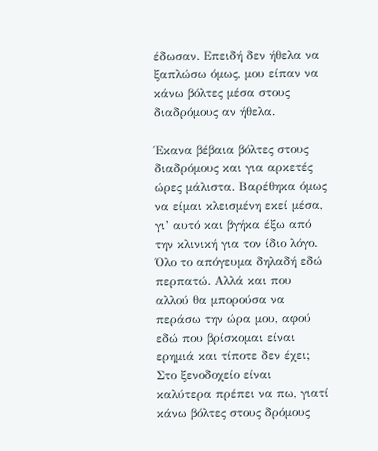έδωσαν. Επειδή δεν ήθελα να ξαπλώσω όμως, μου είπαν να κάνω βόλτες μέσα στους διαδρόμους αν ήθελα.

Έκανα βέβαια βόλτες στους διαδρόμους και για αρκετές ώρες μάλιστα. Βαρέθηκα όμως να είμαι κλεισμένη εκεί μέσα, γι’ αυτό και βγήκα έξω από την κλινική για τον ίδιο λόγο. Όλο το απόγευμα δηλαδή εδώ περπατώ. Αλλά και που αλλού θα μπορούσα να περάσω την ώρα μου, αφού εδώ που βρίσκομαι είναι ερημιά και τίποτε δεν έχει; Στο ξενοδοχείο είναι καλύτερα πρέπει να πω, γιατί κάνω βόλτες στους δρόμους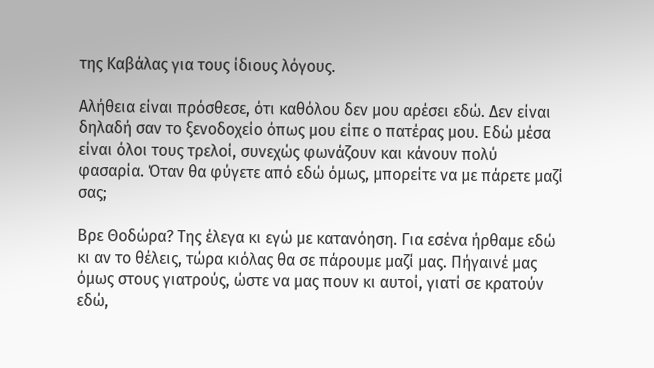της Καβάλας για τους ίδιους λόγους.

Αλήθεια είναι πρόσθεσε, ότι καθόλου δεν μου αρέσει εδώ. Δεν είναι δηλαδή σαν το ξενοδοχείο όπως μου είπε ο πατέρας μου. Εδώ μέσα είναι όλοι τους τρελοί, συνεχώς φωνάζουν και κάνουν πολύ φασαρία. Όταν θα φύγετε από εδώ όμως, μπορείτε να με πάρετε μαζί σας;

Βρε Θοδώρα? Της έλεγα κι εγώ με κατανόηση. Για εσένα ήρθαμε εδώ κι αν το θέλεις, τώρα κιόλας θα σε πάρουμε μαζί μας. Πήγαινέ μας όμως στους γιατρούς, ώστε να μας πουν κι αυτοί, γιατί σε κρατούν εδώ,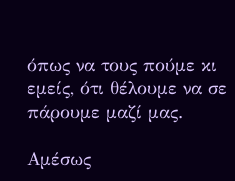όπως να τους πούμε κι εμείς, ότι θέλουμε να σε πάρουμε μαζί μας.

Αμέσως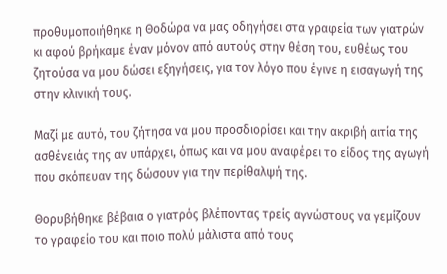προθυμοποιήθηκε η Θοδώρα να μας οδηγήσει στα γραφεία των γιατρών κι αφού βρήκαμε έναν μόνον από αυτούς στην θέση του, ευθέως του ζητούσα να μου δώσει εξηγήσεις, για τον λόγο που έγινε η εισαγωγή της στην κλινική τους.

Μαζί με αυτό, του ζήτησα να μου προσδιορίσει και την ακριβή αιτία της ασθένειάς της αν υπάρχει, όπως και να μου αναφέρει το είδος της αγωγή που σκόπευαν της δώσουν για την περίθαλψή της.

Θορυβήθηκε βέβαια ο γιατρός βλέποντας τρείς αγνώστους να γεμίζουν το γραφείο του και ποιο πολύ μάλιστα από τους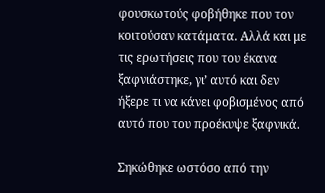φουσκωτούς φοβήθηκε που τον κοιτούσαν κατάματα. Αλλά και με τις ερωτήσεις που του έκανα ξαφνιάστηκε, γι’ αυτό και δεν ήξερε τι να κάνει φοβισμένος από αυτό που του προέκυψε ξαφνικά.

Σηκώθηκε ωστόσο από την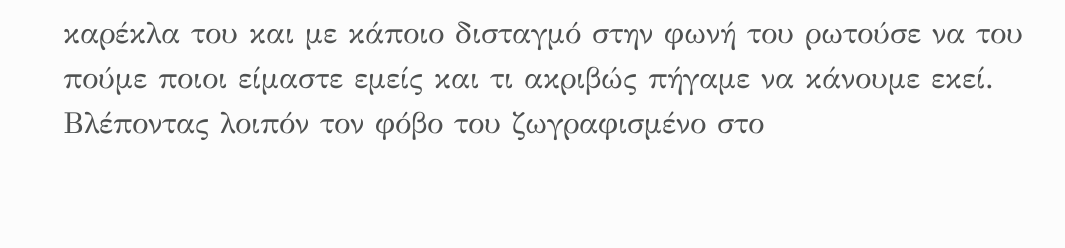καρέκλα του και με κάποιο δισταγμό στην φωνή του ρωτούσε να του πούμε ποιοι είμαστε εμείς και τι ακριβώς πήγαμε να κάνουμε εκεί. Βλέποντας λοιπόν τον φόβο του ζωγραφισμένο στο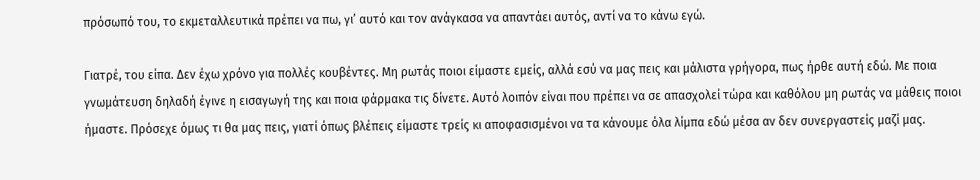πρόσωπό του, το εκμεταλλευτικά πρέπει να πω, γι’ αυτό και τον ανάγκασα να απαντάει αυτός, αντί να το κάνω εγώ.

Γιατρέ, του είπα. Δεν έχω χρόνο για πολλές κουβέντες. Μη ρωτάς ποιοι είμαστε εμείς, αλλά εσύ να μας πεις και μάλιστα γρήγορα, πως ήρθε αυτή εδώ. Με ποια γνωμάτευση δηλαδή έγινε η εισαγωγή της και ποια φάρμακα τις δίνετε. Αυτό λοιπόν είναι που πρέπει να σε απασχολεί τώρα και καθόλου μη ρωτάς να μάθεις ποιοι ήμαστε. Πρόσεχε όμως τι θα μας πεις, γιατί όπως βλέπεις είμαστε τρείς κι αποφασισμένοι να τα κάνουμε όλα λίμπα εδώ μέσα αν δεν συνεργαστείς μαζί μας.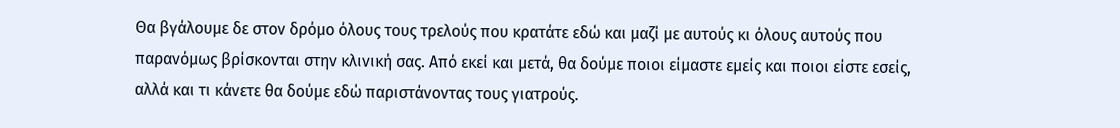Θα βγάλουμε δε στον δρόμο όλους τους τρελούς που κρατάτε εδώ και μαζί με αυτούς κι όλους αυτούς που παρανόμως βρίσκονται στην κλινική σας. Από εκεί και μετά, θα δούμε ποιοι είμαστε εμείς και ποιοι είστε εσείς, αλλά και τι κάνετε θα δούμε εδώ παριστάνοντας τους γιατρούς.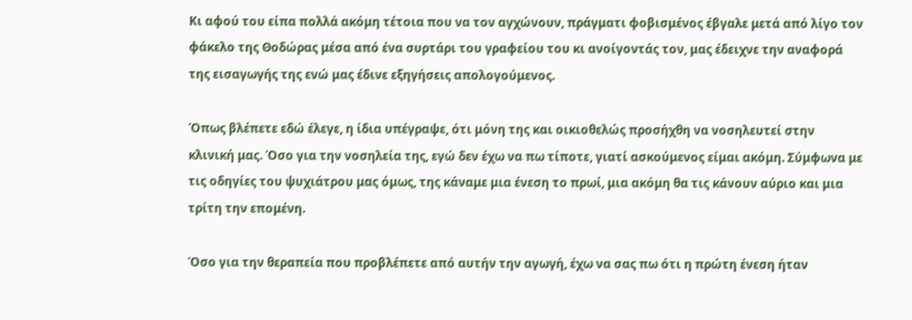Κι αφού του είπα πολλά ακόμη τέτοια που να τον αγχώνουν, πράγματι φοβισμένος έβγαλε μετά από λίγο τον φάκελο της Θοδώρας μέσα από ένα συρτάρι του γραφείου του κι ανοίγοντάς τον, μας έδειχνε την αναφορά της εισαγωγής της ενώ μας έδινε εξηγήσεις απολογούμενος.

Όπως βλέπετε εδώ έλεγε, η ίδια υπέγραψε, ότι μόνη της και οικιοθελώς προσήχθη να νοσηλευτεί στην κλινική μας. Όσο για την νοσηλεία της, εγώ δεν έχω να πω τίποτε, γιατί ασκούμενος είμαι ακόμη. Σύμφωνα με τις οδηγίες του ψυχιάτρου μας όμως, της κάναμε μια ένεση το πρωί, μια ακόμη θα τις κάνουν αύριο και μια τρίτη την επομένη.

Όσο για την θεραπεία που προβλέπετε από αυτήν την αγωγή, έχω να σας πω ότι η πρώτη ένεση ήταν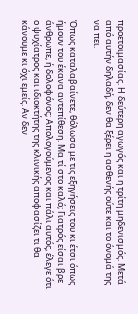προετοιμασίας. Η δεύτερη αγωγός και η τρίτη μηδενισμός. Μετά από αυτήν δηλαδή, δεν θα ξέρει η ασθενής ούτε και το όνομά της να πει.

Όπως καταλαβαίνετε, θόλωσα με τις εξηγήσεις του κι έτσι όπως ήμουν του έκανα αντεπίθεση. Μα τί στο καλό; Γιατρός είσαι βρε άνθρωπε, ή δολοφόνος; Απολογούμενος και πάλι αυτός, έλεγε ότι ο ψυχίατρος και ιδιοκτήτης της κλινικής αποφασίζει τι θα κάνουμε κι όχι εμείς. Αν δεν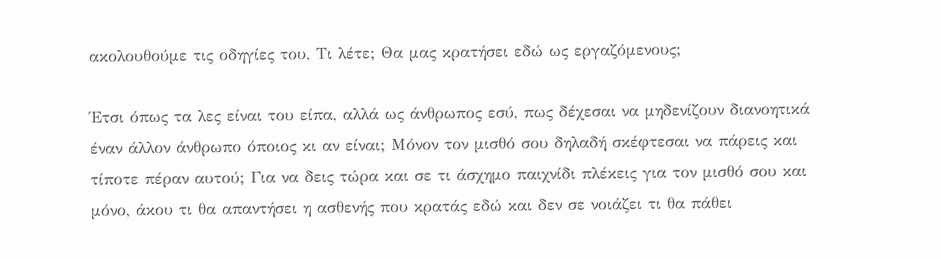ακολουθούμε τις οδηγίες του, Τι λέτε; Θα μας κρατήσει εδώ ως εργαζόμενους;

Έτσι όπως τα λες είναι του είπα, αλλά ως άνθρωπος εσύ, πως δέχεσαι να μηδενίζουν διανοητικά έναν άλλον άνθρωπο όποιος κι αν είναι; Μόνον τον μισθό σου δηλαδή σκέφτεσαι να πάρεις και τίποτε πέραν αυτού; Για να δεις τώρα και σε τι άσχημο παιχνίδι πλέκεις για τον μισθό σου και μόνο, άκου τι θα απαντήσει η ασθενής που κρατάς εδώ και δεν σε νοιάζει τι θα πάθει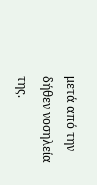μετά από την δήθεν νοσηλεία της.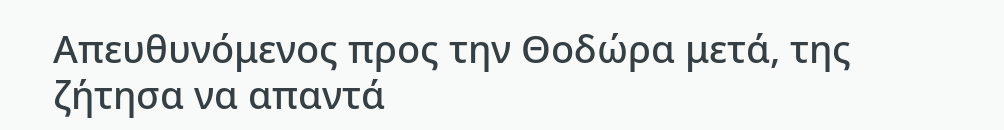Απευθυνόμενος προς την Θοδώρα μετά, της ζήτησα να απαντά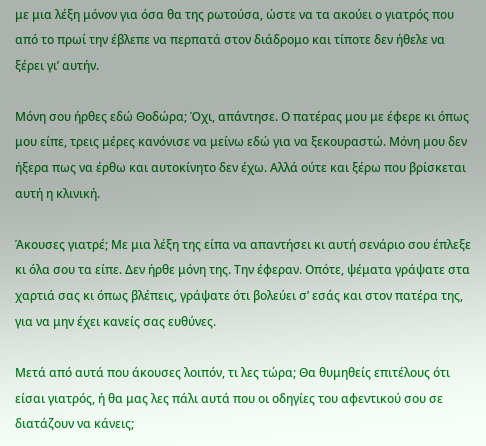με μια λέξη μόνον για όσα θα της ρωτούσα, ώστε να τα ακούει ο γιατρός που από το πρωί την έβλεπε να περπατά στον διάδρομο και τίποτε δεν ήθελε να ξέρει γι’ αυτήν.

Μόνη σου ήρθες εδώ Θοδώρα; Όχι, απάντησε. Ο πατέρας μου με έφερε κι όπως μου είπε, τρεις μέρες κανόνισε να μείνω εδώ για να ξεκουραστώ. Μόνη μου δεν ήξερα πως να έρθω και αυτοκίνητο δεν έχω. Αλλά ούτε και ξέρω που βρίσκεται αυτή η κλινική.

Άκουσες γιατρέ; Με μια λέξη της είπα να απαντήσει κι αυτή σενάριο σου έπλεξε κι όλα σου τα είπε. Δεν ήρθε μόνη της. Την έφεραν. Οπότε, ψέματα γράψατε στα χαρτιά σας κι όπως βλέπεις, γράψατε ότι βολεύει σ’ εσάς και στον πατέρα της, για να μην έχει κανείς σας ευθύνες.

Μετά από αυτά που άκουσες λοιπόν, τι λες τώρα; Θα θυμηθείς επιτέλους ότι είσαι γιατρός, ή θα μας λες πάλι αυτά που οι οδηγίες του αφεντικού σου σε διατάζουν να κάνεις;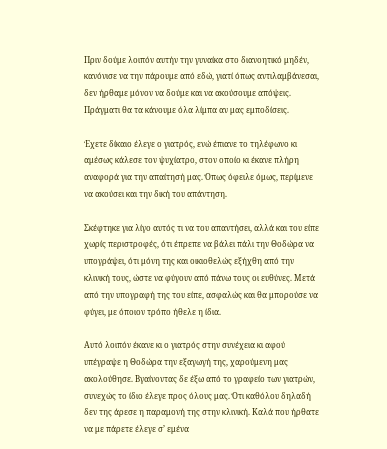Πριν δούμε λοιπόν αυτήν την γυναίκα στο διανοητικό μηδέν, κανόνισε να την πάρουμε από εδώ, γιατί όπως αντιλαμβάνεσαι, δεν ήρθαμε μόνον να δούμε και να ακούσουμε απόψεις. Πράγματι θα τα κάνουμε όλα λίμπα αν μας εμποδίσεις.

Έχετε δίκαιο έλεγε ο γιατρός, ενώ έπιανε το τηλέφωνο κι αμέσως κάλεσε τον ψυχίατρο, στον οποίο κι έκανε πλήρη αναφορά για την απαίτησή μας. Όπως όφειλε όμως, περίμενε να ακούσει και την δική του απάντηση.

Σκέφτηκε για λίγο αυτός τι να του απαντήσει, αλλά και του είπε χωρίς περιστροφές, ότι έπρεπε να βάλει πάλι την Θοδώρα να υπογράψει, ότι μόνη της και οικιοθελώς εξήχθη από την κλινική τους, ώστε να φύγουν από πάνω τους οι ευθύνες. Μετά από την υπογραφή της του είπε, ασφαλώς και θα μπορούσε να φύγει, με όποιον τρόπο ήθελε η ίδια.

Αυτό λοιπόν έκανε κι ο γιατρός στην συνέχεια κι αφού υπέγραψε η Θοδώρα την εξαγωγή της, χαρούμενη μας ακολούθησε. Βγαίνοντας δε έξω από το γραφείο των γιατρών, συνεχώς το ίδιο έλεγε προς όλους μας. Ότι καθόλου δηλαδή δεν της άρεσε η παραμονή της στην κλινική. Καλά που ήρθατε να με πάρετε έλεγε σ’ εμένα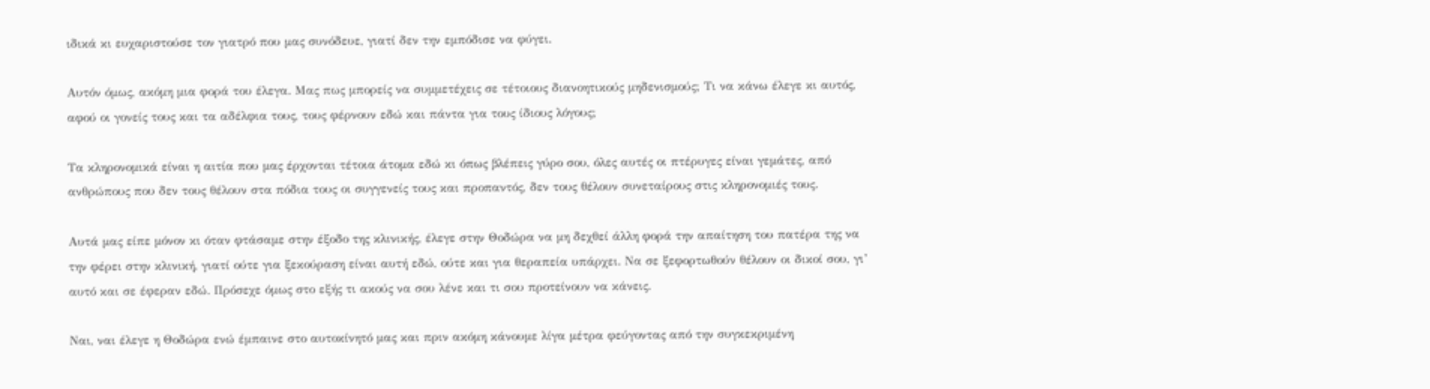ιδικά κι ευχαριστούσε τον γιατρό που μας συνόδευε, γιατί δεν την εμπόδισε να φύγει.

Αυτόν όμως, ακόμη μια φορά του έλεγα. Μας πως μπορείς να συμμετέχεις σε τέτοιους διανοητικούς μηδενισμούς; Τι να κάνω έλεγε κι αυτός, αφού οι γονείς τους και τα αδέλφια τους, τους φέρνουν εδώ και πάντα για τους ίδιους λόγους;

Τα κληρονομικά είναι η αιτία που μας έρχονται τέτοια άτομα εδώ κι όπως βλέπεις γύρο σου, όλες αυτές οι πτέρυγες είναι γεμάτες, από ανθρώπους που δεν τους θέλουν στα πόδια τους οι συγγενείς τους και προπαντός, δεν τους θέλουν συνεταίρους στις κληρονομιές τους.

Αυτά μας είπε μόνον κι όταν φτάσαμε στην έξοδο της κλινικής, έλεγε στην Θοδώρα να μη δεχθεί άλλη φορά την απαίτηση του πατέρα της να την φέρει στην κλινική, γιατί ούτε για ξεκούραση είναι αυτή εδώ, ούτε και για θεραπεία υπάρχει. Να σε ξεφορτωθούν θέλουν οι δικοί σου, γι’ αυτό και σε έφεραν εδώ. Πρόσεχε όμως στο εξής τι ακούς να σου λένε και τι σου προτείνουν να κάνεις.

Ναι, ναι έλεγε η Θοδώρα ενώ έμπαινε στο αυτοκίνητό μας και πριν ακόμη κάνουμε λίγα μέτρα φεύγοντας από την συγκεκριμένη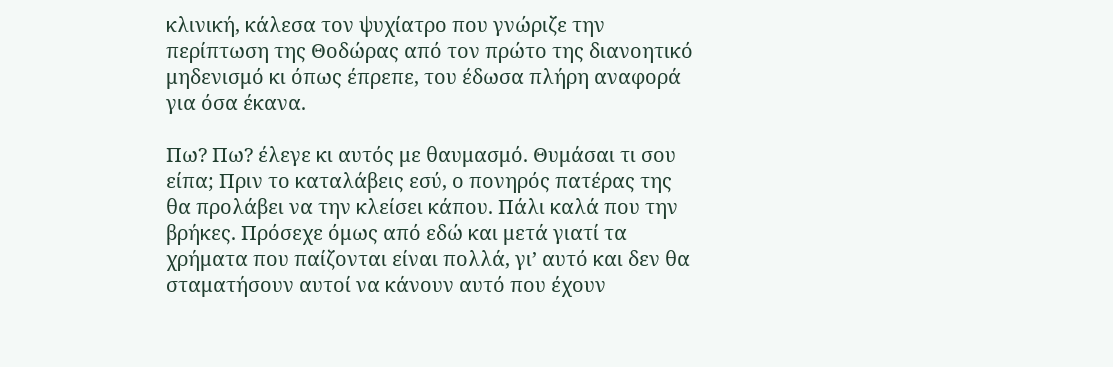κλινική, κάλεσα τον ψυχίατρο που γνώριζε την περίπτωση της Θοδώρας από τον πρώτο της διανοητικό μηδενισμό κι όπως έπρεπε, του έδωσα πλήρη αναφορά για όσα έκανα.

Πω? Πω? έλεγε κι αυτός με θαυμασμό. Θυμάσαι τι σου είπα; Πριν το καταλάβεις εσύ, ο πονηρός πατέρας της θα προλάβει να την κλείσει κάπου. Πάλι καλά που την βρήκες. Πρόσεχε όμως από εδώ και μετά γιατί τα χρήματα που παίζονται είναι πολλά, γι’ αυτό και δεν θα σταματήσουν αυτοί να κάνουν αυτό που έχουν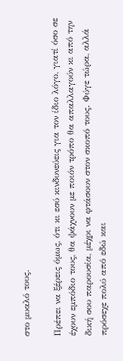στο μυαλό τους.

Πρέπει να ξέρεις όμως, ότι κι εσύ κινδυνεύεις για τον ίδιο λόγο, γιατί όσο σε έχουν εμπόδιο τους, θα ψάχνουν με ποιόν τρόπο θα απαλλαγούν κι από την δική σου παρουσία, μέχρι να φτάσουν στον σκοπό τους. Φύγε τώρα, αλλά πρόσεχε πολύ από εδώ και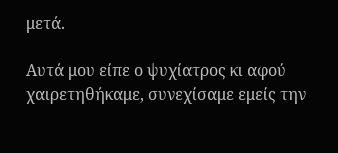μετά.

Αυτά μου είπε ο ψυχίατρος κι αφού χαιρετηθήκαμε, συνεχίσαμε εμείς την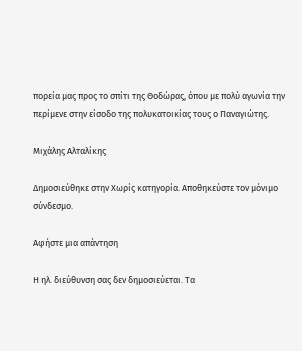πορεία μας προς το σπίτι της Θοδώρας, όπου με πολύ αγωνία την περίμενε στην είσοδο της πολυκατοικίας τους ο Παναγιώτης.

Μιχάλης Αλταλίκης

Δημοσιεύθηκε στην Χωρίς κατηγορία. Αποθηκεύστε τον μόνιμο σύνδεσμο.

Αφήστε μια απάντηση

Η ηλ. διεύθυνση σας δεν δημοσιεύεται. Τα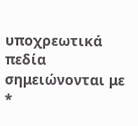υποχρεωτικά πεδία σημειώνονται με *